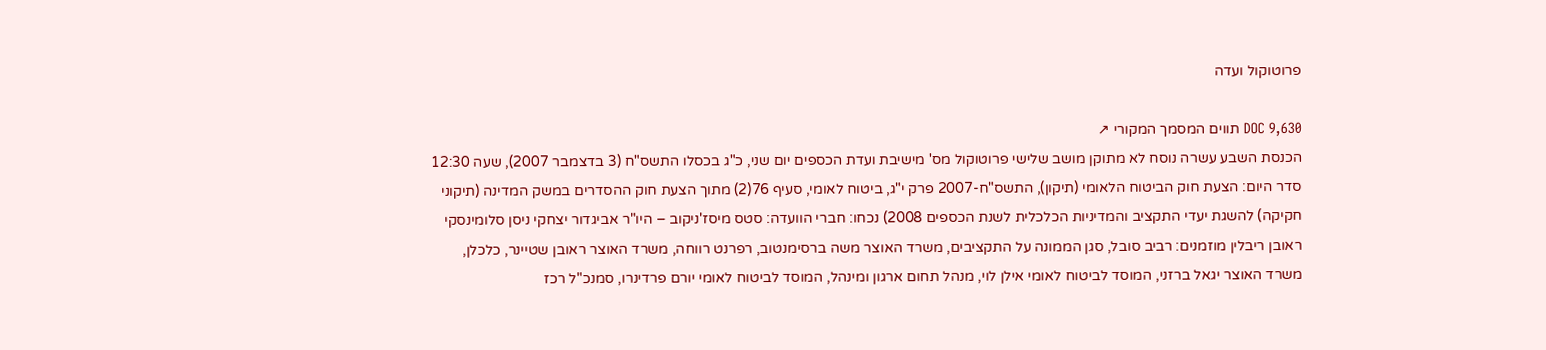פרוטוקול ועדה

DOC 9,630 תווים המסמך המקורי ↗
הכנסת השבע עשרה נוסח לא מתוקן מושב שלישי פרוטוקול מס' מישיבת ועדת הכספים יום שני, כ"ג בכסלו התשס"ח (3 בדצמבר 2007), שעה 12:30 סדר היום: הצעת חוק הביטוח הלאומי (תיקון), התשס"ח-2007 פרק י"ג, ביטוח לאומי, סעיף 76(2) מתוך הצעת חוק ההסדרים במשק המדינה (תיקוני חקיקה) להשגת יעדי התקציב והמדיניות הכלכלית לשנת הכספים 2008) נכחו: חברי הוועדה: סטס מיסז'ניקוב – היו"ר אביגדור יצחקי ניסן סלומינסקי ראובן ריבלין מוזמנים: רביב סובל, סגן הממונה על התקציבים, משרד האוצר משה ברסימנטוב, רפרנט רווחה, משרד האוצר ראובן שטיינר, כלכלן, משרד האוצר יגאל ברזני, המוסד לביטוח לאומי אילן לוי, מנהל תחום ארגון ומינהל, המוסד לביטוח לאומי יורם פרדינרו, סמנכ"ל רכז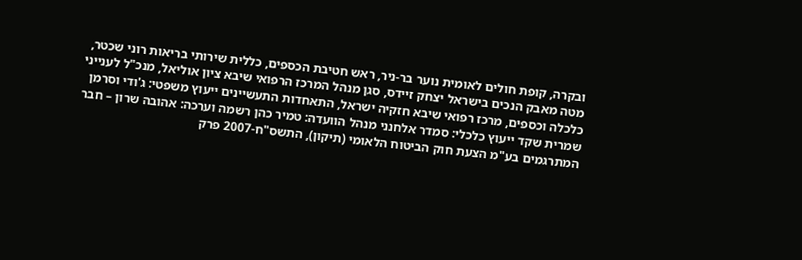ובקרה, קופת חולים לאומית נוער בר-ניר, ראש חטיבת הכספים, כללית שירותי בריאות רוני שכטר, מטה מאבק הנכים בישראל יצחק זיידס, סגן מנהל המרכז הרפואי שיבא ציון אוליאל, מנכ"ל לענייני כלכלה וכספים, מרכז רפואי שיבא חזקיה ישראל, התאחדות התעשיינים ייעוץ משפטי: ג'ודי וסרמן שמרית שקד ייעוץ כלכלי: סמדר אלחנני מנהל הוועדה: טמיר כהן רשמה וערכה: אהובה שרון – חבר המתרגמים בע"מ הצעת חוק הביטוח הלאומי (תיקון), התשס"ח-2007 פרק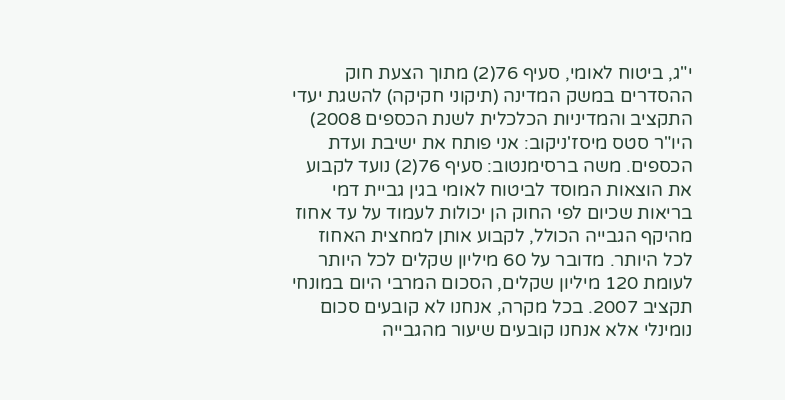י"ג, ביטוח לאומי, סעיף 76(2) מתוך הצעת חוק ההסדרים במשק המדינה (תיקוני חקיקה) להשגת יעדי התקציב והמדיניות הכלכלית לשנת הכספים 2008) היו"ר סטס מיסז'ניקוב: אני פותח את ישיבת ועדת הכספים. משה ברסימנטוב: סעיף 76(2) נועד לקבוע את הוצאות המוסד לביטוח לאומי בגין גביית דמי בריאות שכיום לפי החוק הן יכולות לעמוד על עד אחוז מהיקף הגבייה הכולל, לקבוע אותן למחצית האחוז לכל היותר. מדובר על 60 מיליון שקלים לכל היותר לעומת 120 מיליון שקלים, הסכום המרבי היום במונחי תקציב 2007. בכל מקרה, אנחנו לא קובעים סכום נומינלי אלא אנחנו קובעים שיעור מהגבייה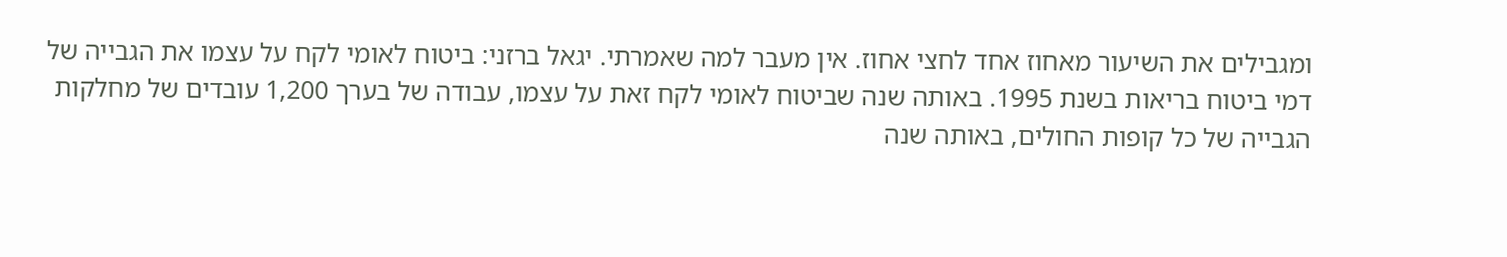ומגבילים את השיעור מאחוז אחד לחצי אחוז. אין מעבר למה שאמרתי. יגאל ברזני: ביטוח לאומי לקח על עצמו את הגבייה של דמי ביטוח בריאות בשנת 1995. באותה שנה שביטוח לאומי לקח זאת על עצמו, עבודה של בערך 1,200 עובדים של מחלקות הגבייה של כל קופות החולים, באותה שנה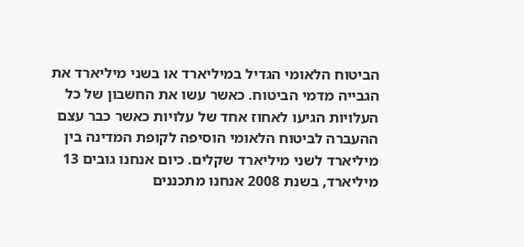הביטוח הלאומי הגדיל במיליארד או בשני מיליארד את הגבייה מדמי הביטוח. כאשר עשו את החשבון של כל העלויות הגיעו לאחוז אחד של עלויות כאשר כבר עצם ההעברה לביטוח הלאומי הוסיפה לקופת המדינה בין מיליארד לשני מיליארד שקלים. כיום אנחנו גובים 13 מיליארד, בשנת 2008 אנחנו מתכננים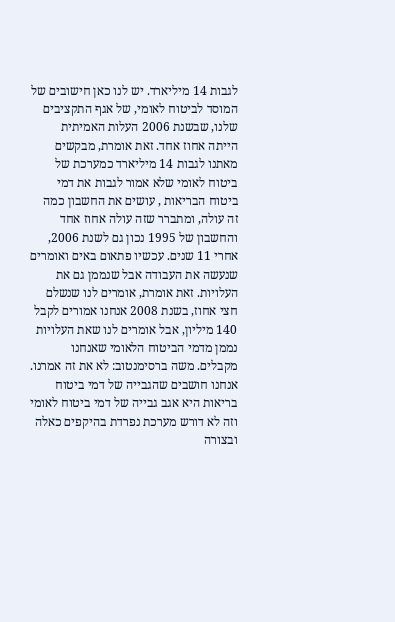לגבות 14 מיליארד. יש לנו כאן חישובים של המוסד לביטוח לאומי, של אגף התקציבים שלנו, שבשנת 2006 העלות האמיתית הייתה אחוז אחד. זאת אומרת, מבקשים מאתנו לגבות 14 מיליארד כמערכת של ביטוח לאומי שלא אמור לגבות את דמי ביטוח הבריאות , עושים את החשבון כמה זה עולה, ומתברר שזה עולה אחוז אחד והחשבון של 1995 נכון גם לשנת 2006, אחרי 11 שנים. עכשיו פתאום באים ואומרים שנעשה את העבודה אבל שנממן גם את העלויות. זאת אומרת, אומרים לנו שנשלם חצי אחוז, בשנת 2008 אנחנו אמורים לקבל 140 מיליון, אבל אומרים לנו שאת העלויות נממן מדמי הביטוח הלאומי שאנחנו מקבלים. משה ברסימנטוב: לא את זה אמרנו. אנחנו חושבים שהגבייה של דמי ביטוח בריאות היא אגב גבייה של דמי ביטוח לאומי וזה לא דורש מערכת נפרדת בהיקפים כאלה ובצורה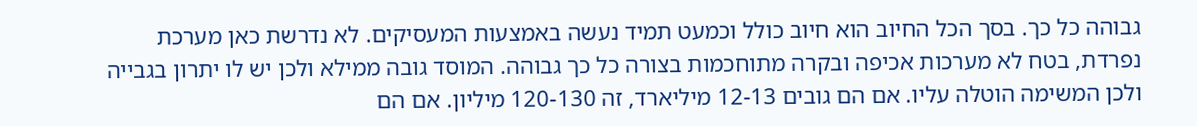גבוהה כל כך. בסך הכל החיוב הוא חיוב כולל וכמעט תמיד נעשה באמצעות המעסיקים. לא נדרשת כאן מערכת נפרדת, בטח לא מערכות אכיפה ובקרה מתוחכמות בצורה כל כך גבוהה. המוסד גובה ממילא ולכן יש לו יתרון בגבייה ולכן המשימה הוטלה עליו. אם הם גובים 12-13 מיליארד, זה 120-130 מיליון. אם הם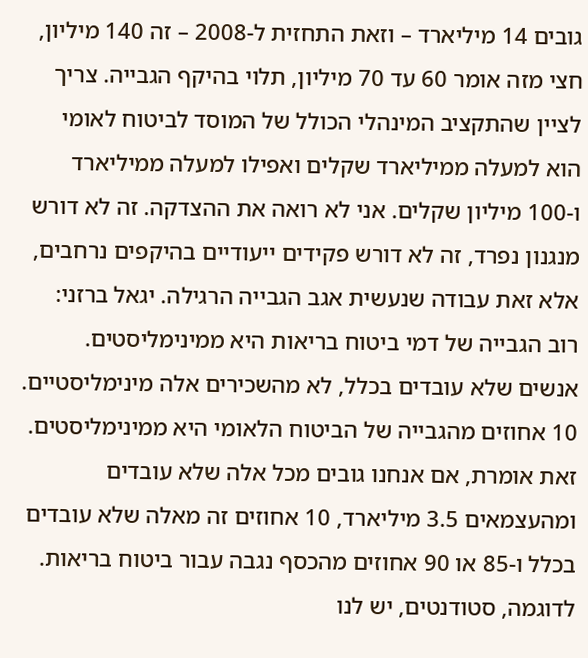גובים 14 מיליארד – וזאת התחזית ל-2008 – זה 140 מיליון, חצי מזה אומר 60 עד 70 מיליון, תלוי בהיקף הגבייה. צריך לציין שהתקציב המינהלי הכולל של המוסד לביטוח לאומי הוא למעלה ממיליארד שקלים ואפילו למעלה ממיליארד ו-100 מיליון שקלים. אני לא רואה את ההצדקה. זה לא דורש מנגנון נפרד, זה לא דורש פקידים ייעודיים בהיקפים נרחבים, אלא זאת עבודה שנעשית אגב הגבייה הרגילה. יגאל ברזני: רוב הגבייה של דמי ביטוח בריאות היא ממינימליסטים. אנשים שלא עובדים בכלל, לא מהשכירים אלה מינימליסטיים. 10 אחוזים מהגבייה של הביטוח הלאומי היא ממינימליסטים. זאת אומרת, אם אנחנו גובים מכל אלה שלא עובדים ומהעצמאים 3.5 מיליארד, 10 אחוזים זה מאלה שלא עובדים בכלל ו-85 או 90 אחוזים מהכסף נגבה עבור ביטוח בריאות. לדוגמה, סטודנטים, יש לנו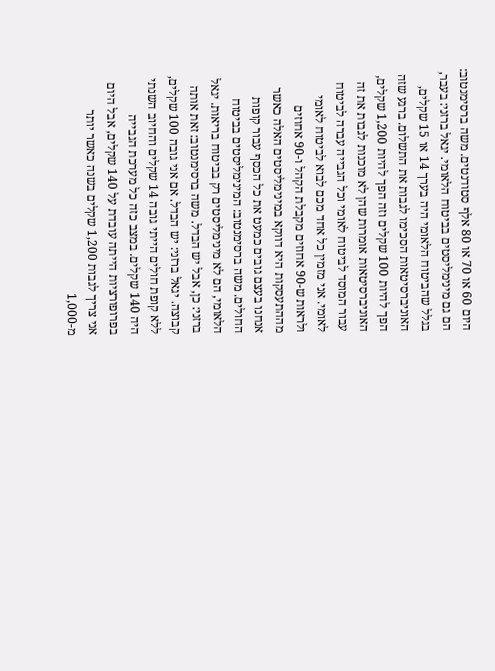היום 60 או 70 או 80 אלף סטודנטים. משה ברסימנטוב: הם גם מינימליסטים בביטוח הלאומי. יגאל ברזני: בעבר, בגלל שהביטוח הלאומי היה בערך 14 או 15 שקלים, האוניברסיטאות הסכימו לגבות את התשלום. ברגע שזה הפך להיות 100 שקלים וזה הפך להיות 1,200 שקלים, האוניברסיטאות אומרות שהן לא מוכנות לגבות את זה עבור המוסד לביטוח לאומי וכל הגבייה עברה לביטוח לאומי. אני מזמין כל אחד מכם לבוא לביטוח לאומי ולראות ש-90 אחוזים מקבלת הקהל ו-90 אחוזים מההתעסקות היא דווקא במינימליסטים האלה כאשר אנחנו בעצם גובים כמעט את כל הכסף עבור קופות החולים. משה ברסימנטוב: המינימליסטים בביטוח הלאומי, הם לא מינימליסטים רק בביטוח בריאות. יגאל ברזני: כן, אבל יש הבדל. משה ברסימנטוב: זאת אותה קבוצה. יגאל ברזני: יש הבדל. אם אני גובה 100 שקלים, ללא קופת חולים הייתי גובה 14 שקלים והחיוב השנתי היה 140 שקלים. במצב כזה כל מערכת הגבייה בפרופורציות הייתה עובדת על 140 שקלים, אבל היום אני צריך לגבות 1,200 שקלים בשנה כאשר יותר מ-1,000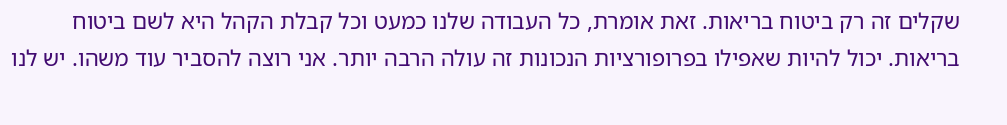שקלים זה רק ביטוח בריאות. זאת אומרת, כל העבודה שלנו כמעט וכל קבלת הקהל היא לשם ביטוח בריאות. יכול להיות שאפילו בפרופורציות הנכונות זה עולה הרבה יותר. אני רוצה להסביר עוד משהו. יש לנו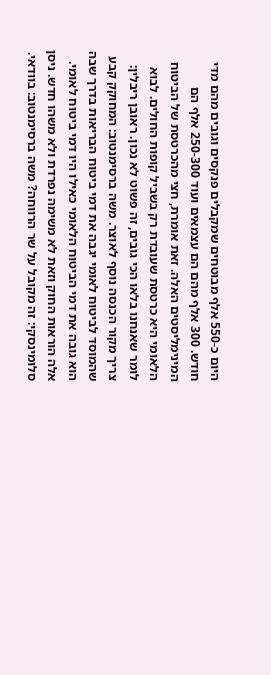היום כ-550 אלף מבוטחים שמקבלים פנקסים וגובים מהם מדי חודש. 300 אלף מהם הם עצמאים ועוד 250-300 אלף הם המינימליסטים האלה. זאת אומרת, חצי מהכרטסת של הביטוח הלאומי היא כרטסת שעובדת רק בשביל קופות החולים. לבוא לומר שאנחנו בלאו הכי גובים, זה פשוט לא נכון. ראובן ריבלין: צריך מקור הכנסה נוסף לאוצר. משה ברסימנטוב: המחוקק קבע שהמוסד לביטוח לאומי יגבה את דמי ביטוח הבריאות בדרך שבה הוא גובה את דמי הביטוח הלאומי כאילו היו דמי ביטוח לאומי. אלה הוראות החוק וזאת לא משימה נפרדת ולא משהו חדש. ניסן סלומינסקי: זה מקובל על שר הרווחה? משה ברסימנטוב: בוודאי.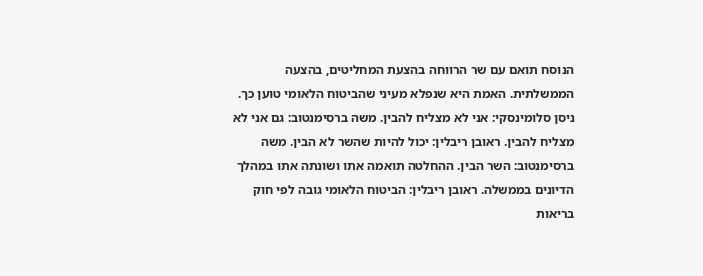הנוסח תואם עם שר הרווחה בהצעת המחליטים, בהצעה הממשלתית. האמת היא שנפלא מעיני שהביטוח הלאומי טוען כך. ניסן סלומינסקי: אני לא מצליח להבין. משה ברסימנטוב: גם אני לא מצליח להבין. ראובן ריבלין: יכול להיות שהשר לא הבין. משה ברסימנטוב: השר הבין. ההחלטה תואמה אתו ושונתה אתו במהלך הדיונים בממשלה. ראובן ריבלין: הביטוח הלאומי גובה לפי חוק בריאות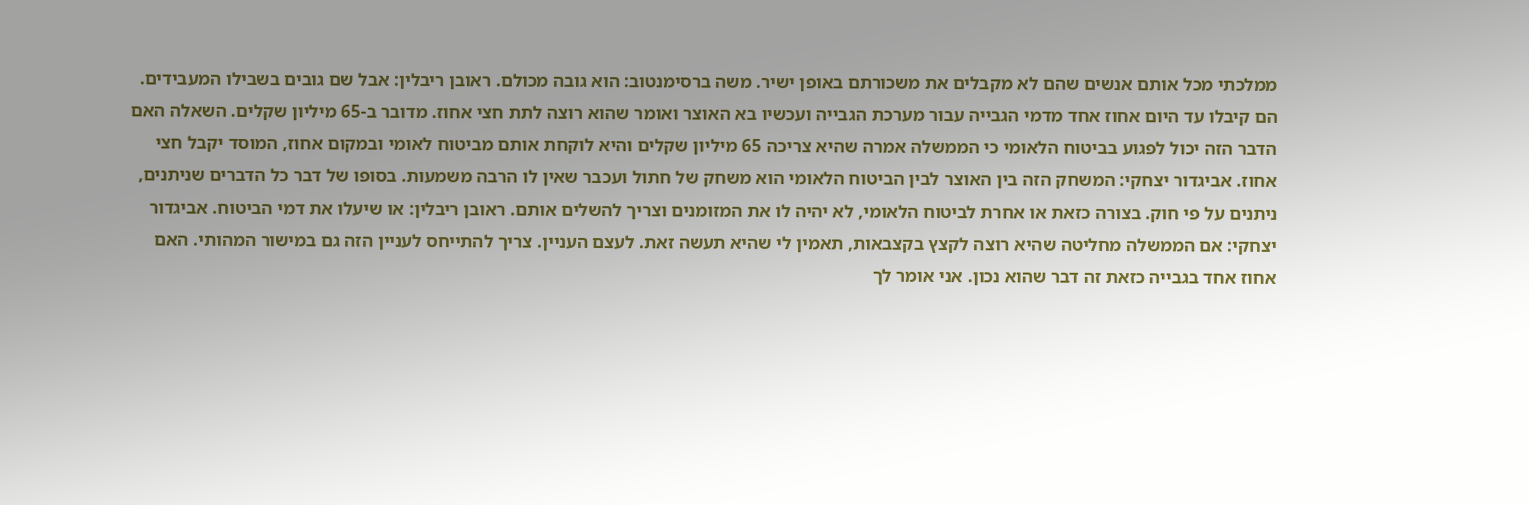ממלכתי מכל אותם אנשים שהם לא מקבלים את משכורתם באופן ישיר. משה ברסימנטוב: הוא גובה מכולם. ראובן ריבלין: אבל שם גובים בשבילו המעבידים. הם קיבלו עד היום אחוז אחד מדמי הגבייה עבור מערכת הגבייה ועכשיו בא האוצר ואומר שהוא רוצה לתת חצי אחוז. מדובר ב-65 מיליון שקלים. השאלה האם הדבר הזה יכול לפגוע בביטוח הלאומי כי הממשלה אמרה שהיא צריכה 65 מיליון שקלים והיא לוקחת אותם מביטוח לאומי ובמקום אחוז, המוסד יקבל חצי אחוז. אביגדור יצחקי: המשחק הזה בין האוצר לבין הביטוח הלאומי הוא משחק של חתול ועכבר שאין לו הרבה משמעות. בסופו של דבר כל הדברים שניתנים, ניתנים על פי חוק. בצורה כזאת או אחרת לביטוח הלאומי, לא יהיה לו את המזומנים וצריך להשלים אותם. ראובן ריבלין: או שיעלו את דמי הביטוח. אביגדור יצחקי: אם הממשלה מחליטה שהיא רוצה לקצץ בקצבאות, תאמין לי שהיא תעשה זאת. לעצם העניין. צריך להתייחס לעניין הזה גם במישור המהותי. האם אחוז אחד בגבייה כזאת זה דבר שהוא נכון. אני אומר לך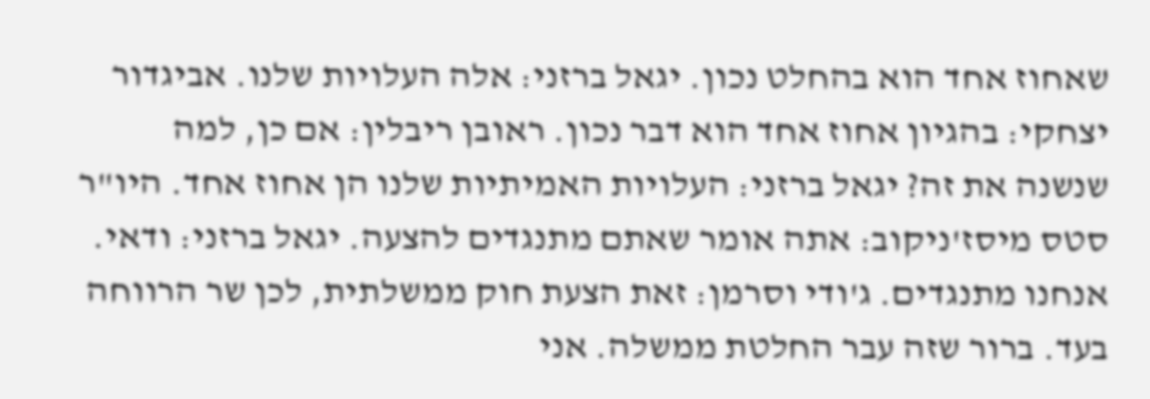שאחוז אחד הוא בהחלט נכון. יגאל ברזני: אלה העלויות שלנו. אביגדור יצחקי: בהגיון אחוז אחד הוא דבר נכון. ראובן ריבלין: אם כן, למה שנשנה את זה? יגאל ברזני: העלויות האמיתיות שלנו הן אחוז אחד. היו"ר סטס מיסז'ניקוב: אתה אומר שאתם מתנגדים להצעה. יגאל ברזני: ודאי. אנחנו מתנגדים. ג'ודי וסרמן: זאת הצעת חוק ממשלתית, לכן שר הרווחה בעד. ברור שזה עבר החלטת ממשלה. אני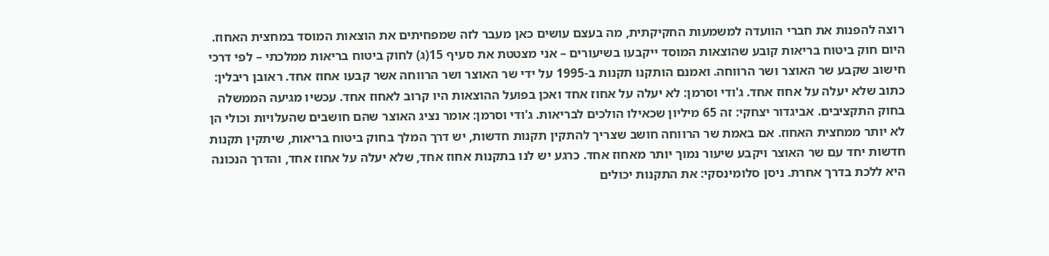רוצה להפנות את חברי הוועדה למשמעות החקיקתית, מה בעצם עושים כאן מעבר לזה שמפחיתים את הוצאות המוסד במחצית האחוז. היום חוק ביטוח בריאות קובע שהוצאות המוסד ייקבעו בשיעורים – אני מצטטת את סעיף 15(ג) לחוק ביטוח בריאות ממלכתי – לפי דרכי חישוב שקבע שר האוצר ושר הרווחה. ואמנם הותקנו תקנות ב-1995 על ידי שר האוצר ושר הרווחה אשר קבעו אחוז אחד. ראובן ריבלין: כתוב שלא יעלה על אחוז אחד. ג'ודי וסרמן: לא יעלה על אחוז אחד ואכן בפועל ההוצאות היו קרוב לאחוז אחד. עכשיו מגיעה הממשלה בחוק התקציבים. אביגדור יצחקי: זה 65 מיליון שכאילו הולכים לבריאות. ג'ודי וסרמן: אומר נציג האוצר שהם חושבים שהעלויות וכולי הן לא יותר ממחצית האחוז. אם באמת שר הרווחה חושב שצריך להתקין תקנות חדשות, יש דרך המלך בחוק ביטוח בריאות, שיתקין תקנות חדשות יחד עם שר האוצר ויקבע שיעור נמוך יותר מאחוז אחד. כרגע יש לנו בתקנות אחוז אחד, שלא יעלה על אחוז אחד, והדרך הנכונה היא ללכת בדרך אחרת. ניסן סלומינסקי: את התקנות יכולים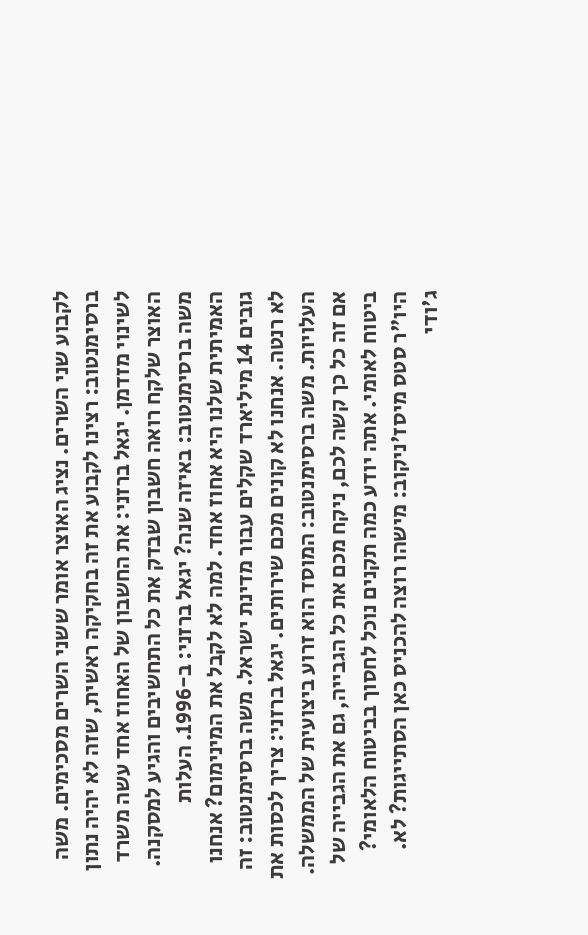לקבוע שני השרים. נציג האוצר אומר ששני השרים מסכימים. משה ברסימנטוב: רצינו לקבוע את זה בחקיקה ראשית, שזה לא יהיה נתון לשינוי מזדמן. יגאל ברזני: את החשבון של האחוז אחד עשה משרד האוצר שלקח רואה חשבון שבדק את כל התחשיבים והגיע למסקנה. משה ברסימנטוב: באיזה שנה? יגאל ברזני: ב-1996. העלות האמיתית שלנו היא אחוז אחד. למה לא לקבל את המינימום? אנחנו גובים 14 מיליארד שקלים עבור מדינת ישראל. משה ברסימנטוב: זה לא רנטה. אנחנו לא קונים מכם שירותים. יגאל ברזני: צריך לכסות את העלויות. משה ברסימנטוב: המוסד הוא זרוע ביצועית של הממשלה. אם זה כל כך קשה לכם, ניקח מכם את כל הגבייה, גם את הגבייה של ביטוח לאומי. אתה יודע כמה תקנים נוכל לחסוך בביטוח הלאומי? היו"ר סטס מיסז'ניקוב: מישהו רוצה להכניס כאן הסתייגות? לא. ג'ודי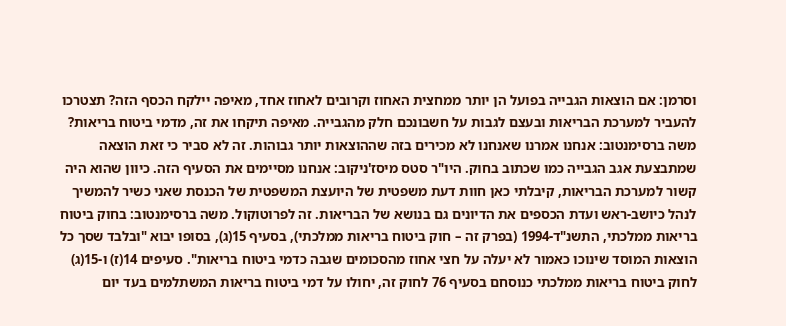וסרמן: אם הוצאות הגבייה בפועל הן יותר ממחצית האחוז וקרובים לאחוז אחד, מאיפה יילקח הכסף הזה? תצטרכו להעביר למערכת הבריאות ובעצם לגבות על חשבונכם חלק מהגבייה. מאיפה תיקחו את זה, מדמי ביטוח בריאות? משה ברסימנטוב: אנחנו אמרנו שאנחנו לא מכירים בזה שההוצאות יותר גבוהות. זה לא סביר כי זאת הוצאה שמתבצעת אגב הגבייה כמו שכתוב בחוק. היו"ר סטס מיסז'ניקוב: אנחנו מסיימים את הסעיף הזה. כיוון שהוא היה קשור למערכת הבריאות, קיבלתי כאן חוות דעת משפטית של היועצת המשפטית של הכנסת שאני כשיר להמשיך לנהל כיושב-ראש ועדת הכספים את הדיונים גם בנושא של הבריאות. זה לפרוטוקול. משה ברסימנטוב: בחוק ביטוח בריאות ממלכתי, התשנ"ד-1994 (בפרק זה – חוק ביטוח בריאות ממלכתי), בסעיף 15(ג), בסופו יבוא "ובלבד שסך כל הוצאות המוסד שינוכו כאמור לא יעלה על חצי אחוז מהסכומים שגבה כדמי ביטוח בריאות". סעיפים 14(ז) ו-15(ג) לחוק ביטוח בריאות ממלכתי כנוסחם בסעיף 76 לחוק זה, יחולו על דמי ביטוח בריאות המשתלמים בעד יום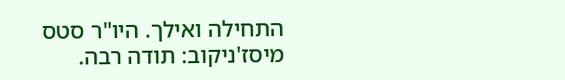התחילה ואילך. היו"ר סטס מיסז'ניקוב: תודה רבה.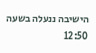הישיבה ננעלה בשעה 12:50